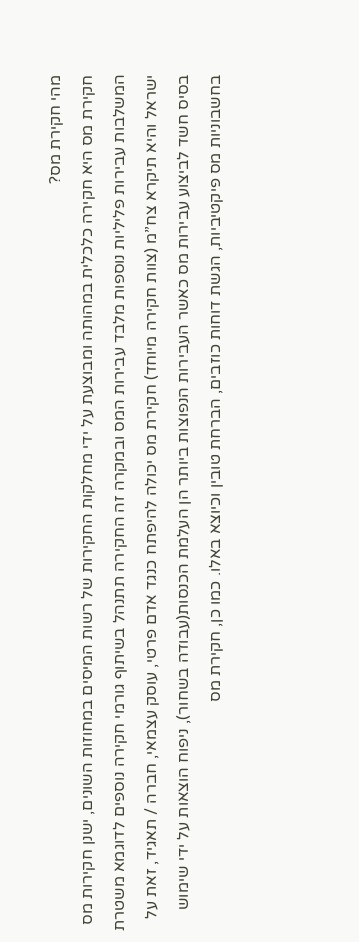מהי חקירת מס?
חקירת מס היא חקירה כלכלית במהותה ומבוצעת על ידי מחלקות החקירות של רשות המיסים במחוזות השונים, ישנן חקירות מס המשלבות עבירות פליליות נוספות מלבד עבירות המס ובמקרה זה החקירה תתנהל בשיתוף גורמי חקירה נוספים לדוגמא משטרת ישראל והיא תיקרא צח”מ (צוות חקירה מיוחד) חקירת מס יכולה להיפתח כנגד אדם פרטי, עוסק עצמאי, חברה / תאגיד, זאת על בסיס חשד לביצוע עבירות מס כאשר העבירות הנפוצות ביותר הן העלמת הכנסות(עבודה בשחור), ניפוח הוצאות על ידי שימוש בחשבוניות מס פיקטיביות, הגשת דוחות כוזבים, הברחת טובין וכיוצא באלו. כמו כן, חקירת מס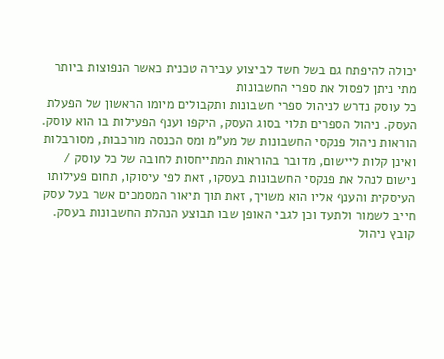יכולה להיפתח גם בשל חשד לביצוע עבירה טכנית כאשר הנפוצות ביותר
מתי ניתן לפסול את ספרי החשבונות
כל עוסק נדרש לניהול ספרי חשבונות ותקבולים מיומו הראשון של הפעלת העסק. ניהול הספרים תלוי בסוג העסק, היקפו וענף הפעילות בו הוא עוסק. הוראות ניהול פנקסי החשבונות של מע”מ ומס הכנסה מורכבות, מסורבלות ואינן קלות ליישום, מדובר בהוראות המתייחסות לחובה של כל עוסק / נישום לנהל את פנקסי החשבונות בעסקו, זאת לפי עיסוקו, תחום פעילותו העיסקית והענף אליו הוא משויך, זאת תוך תיאור המסמכים אשר בעל עסק חייב לשמור ולתעד וכן לגבי האופן שבו תבוצע הנהלת החשבונות בעסק. קובץ ניהול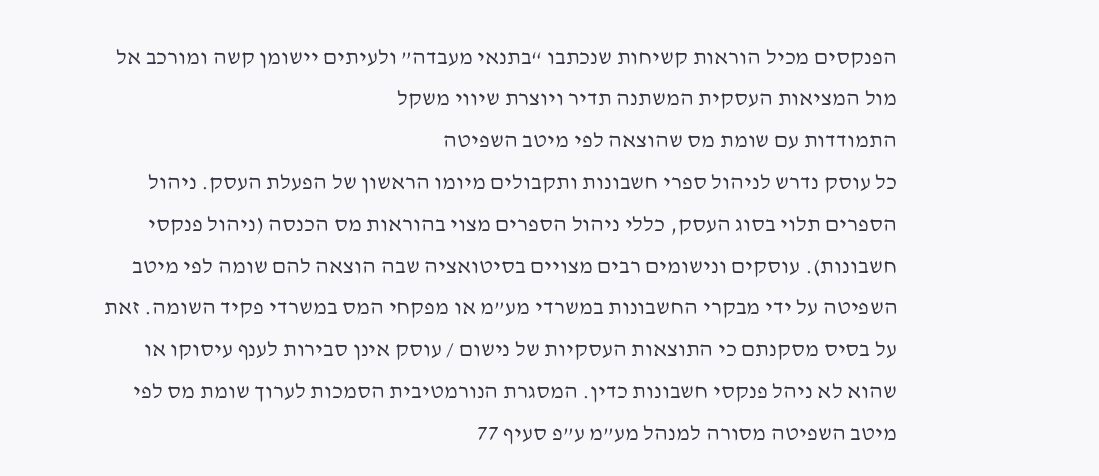הפנקסים מכיל הוראות קשיחות שנכתבו “בתנאי מעבדה” ולעיתים יישומן קשה ומורכב אל מול המציאות העסקית המשתנה תדיר ויוצרת שיווי משקל
התמודדות עם שומת מס שהוצאה לפי מיטב השפיטה
כל עוסק נדרש לניהול ספרי חשבונות ותקבולים מיומו הראשון של הפעלת העסק. ניהול הספרים תלוי בסוג העסק, כללי ניהול הספרים מצוי בהוראות מס הכנסה (ניהול פנקסי חשבונות). עוסקים ונישומים רבים מצויים בסיטואציה שבה הוצאה להם שומה לפי מיטב השפיטה על ידי מבקרי החשבונות במשרדי מע”מ או מפקחי המס במשרדי פקיד השומה. זאת על בסיס מסקנתם כי התוצאות העסקיות של נישום / עוסק אינן סבירות לענף עיסוקו או שהוא לא ניהל פנקסי חשבונות כדין. המסגרת הנורמטיבית הסמכות לערוך שומת מס לפי מיטב השפיטה מסורה למנהל מע”מ ע”פ סעיף 77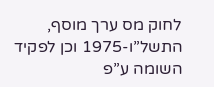לחוק מס ערך מוסף, התשל”ו-1975 וכן לפקיד השומה ע”פ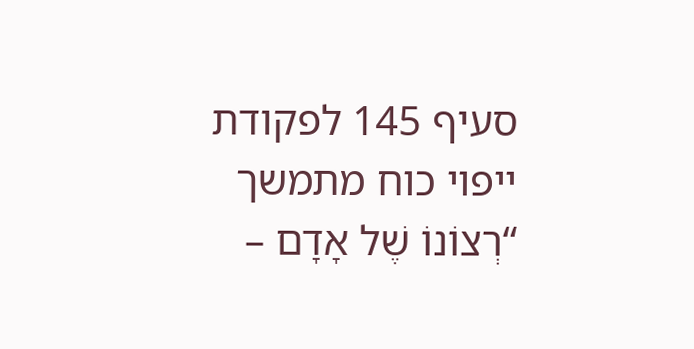סעיף 145 לפקודת
ייפוי כוח מתמשך
“רְצוֹנוֹ שֶׁל אָדָם –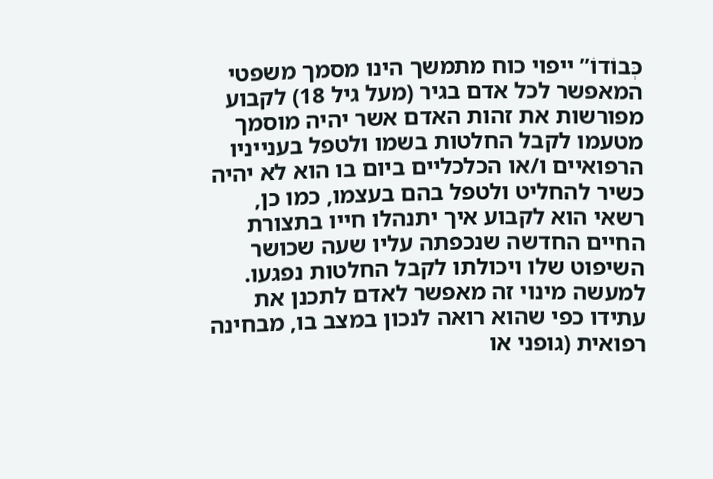כְּבוֹדוֹ” ייפוי כוח מתמשך הינו מסמך משפטי המאפשר לכל אדם בגיר (מעל גיל 18) לקבוע מפורשות את זהות האדם אשר יהיה מוסמך מטעמו לקבל החלטות בשמו ולטפל בענייניו הרפואיים ו/או הכלכליים ביום בו הוא לא יהיה כשיר להחליט ולטפל בהם בעצמו, כמו כן, רשאי הוא לקבוע איך יתנהלו חייו בתצורת החיים החדשה שנכפתה עליו שעה שכושר השיפוט שלו ויכולתו לקבל החלטות נפגעו. למעשה מינוי זה מאפשר לאדם לתכנן את עתידו כפי שהוא רואה לנכון במצב בו, מבחינה רפואית (גופני או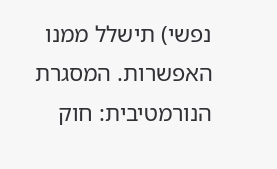נפשי) תישלל ממנו האפשרות. המסגרת הנורמטיבית: חוק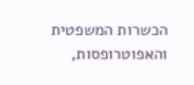הכשרות המשפטית והאפוטרופסות,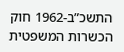התשכ”ב-1962 חוק הכשרות המשפטית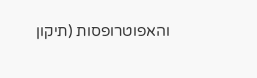והאפוטרופסות (תיקון